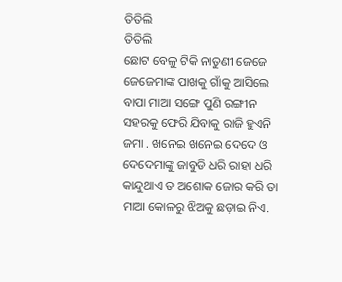ତିତିଲି
ତିତିଲି
ଛୋଟ ବେଳୁ ଟିକି ନାତୁଣୀ ଜେଜେ ଜେଜେମାଙ୍କ ପାଖକୁ ଗାଁକୁ ଆସିଲେ ବାପା ମାଆ ସଙ୍ଗେ ପୁଣି ରଙ୍ଗୀନ ସହରକୁ ଫେରି ଯିବାକୁ ରାଜି ହୁଏନି ଜମା . ଖନେଇ ଖନେଇ ଦେଦେ ଓ ଦେଦେମାଙ୍କୁ ଜାବୁଡି ଧରି ରାହା ଧରି କାନ୍ଦୁଥାଏ ତ ଅଶୋକ ଜୋର କରି ତା ମାଆ କୋଳରୁ ଝିଅକୁ ଛଡ଼ାଇ ନିଏ.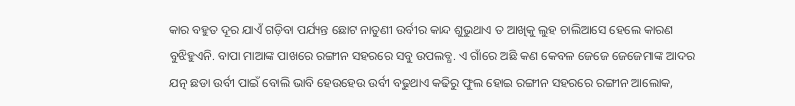କାର ବହୁତ ଦୂର ଯାଏଁ ଗଡ଼ିବା ପର୍ଯ୍ୟନ୍ତ ଛୋଟ ନାତୁଣୀ ଉର୍ବୀର କାନ୍ଦ ଶୁଭୁଥାଏ ତ ଆଖିକୁ ଲୁହ ଚାଲିଆସେ ହେଲେ କାରଣ ବୁଝିହୁଏନି. ବାପା ମାଆଙ୍କ ପାଖରେ ରଙ୍ଗୀନ ସହରରେ ସବୁ ଉପଲବ୍ଧ. ଏ ଗାଁରେ ଅଛି କଣ କେବଳ ଜେଜେ ଜେଜେମାଙ୍କ ଆଦର ଯତ୍ନ ଛଡା ଉର୍ବୀ ପାଇଁ ବୋଲି ଭାବି ହେଉହେଉ ଉର୍ବୀ ବଢୁଥାଏ କଢିରୁ ଫୁଲ ହୋଇ ରଙ୍ଗୀନ ସହରରେ ରଙ୍ଗୀନ ଆଲୋକ,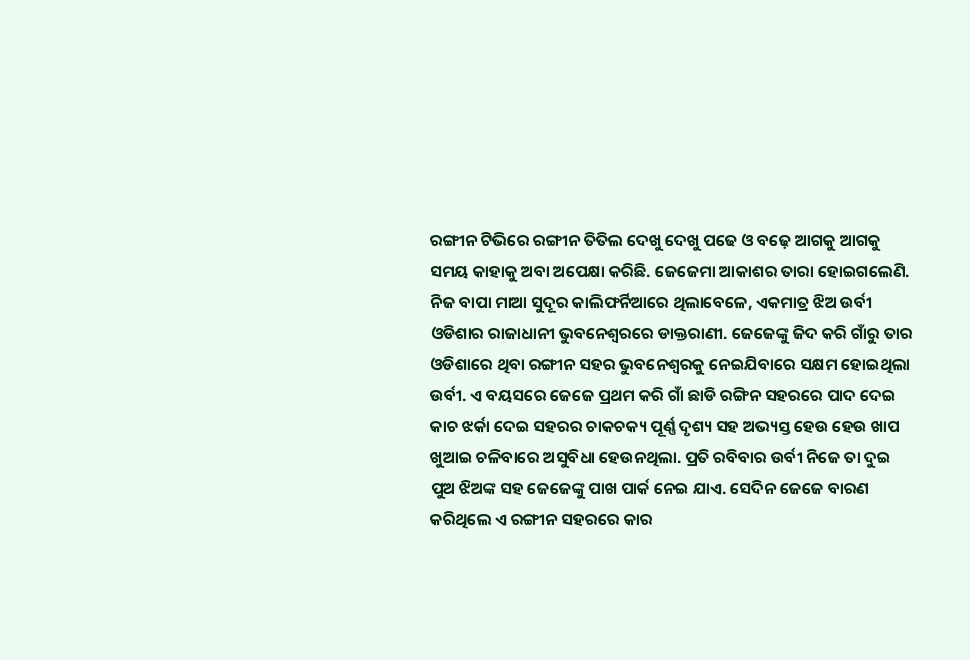ରଙ୍ଗୀନ ଟିଭିରେ ରଙ୍ଗୀନ ତିତିଲ ଦେଖୁ ଦେଖୁ ପଢେ ଓ ବଢ଼େ ଆଗକୁ ଆଗକୁ
ସମୟ କାହାକୁ ଅବା ଅପେକ୍ଷା କରିଛି. ଜେଜେମା ଆକାଶର ତାରା ହୋଇଗଲେଣି. ନିଜ ବାପା ମାଆ ସୁଦୂର କାଲିଫର୍ନିଆରେ ଥିଲାବେଳେ, ଏକମାତ୍ର ଝିଅ ଉର୍ବୀ ଓଡିଶାର ରାଜାଧାନୀ ଭୁବନେଶ୍ୱରରେ ଡାକ୍ତରାଣୀ. ଜେଜେଙ୍କୁ ଜିଦ କରି ଗାଁରୁ ତାର ଓଡିଶାରେ ଥିବା ରଙ୍ଗୀନ ସହର ଭୁବନେଶ୍ୱରକୁ ନେଇଯିବାରେ ସକ୍ଷମ ହୋଇଥିଲା ଉର୍ବୀ. ଏ ବୟସରେ ଜେଜେ ପ୍ରଥମ କରି ଗାଁ ଛାଡି ରଙ୍ଗିନ ସହରରେ ପାଦ ଦେଇ କାଚ ଝର୍କା ଦେଇ ସହରର ଚାକଚକ୍ୟ ପୂର୍ଣ୍ଣ ଦୃଶ୍ୟ ସହ ଅଭ୍ୟସ୍ତ ହେଉ ହେଉ ଖାପ ଖୁଆଇ ଚଳିବାରେ ଅସୁବିଧା ହେଉନଥିଲା. ପ୍ରତି ରବିବାର ଉର୍ବୀ ନିଜେ ତା ଦୁଇ ପୁଅ ଝିଅଙ୍କ ସହ ଜେଜେଙ୍କୁ ପାଖ ପାର୍କ ନେଇ ଯାଏ. ସେଦିନ ଜେଜେ ବାରଣ କରିଥିଲେ ଏ ରଙ୍ଗୀନ ସହରରେ କାର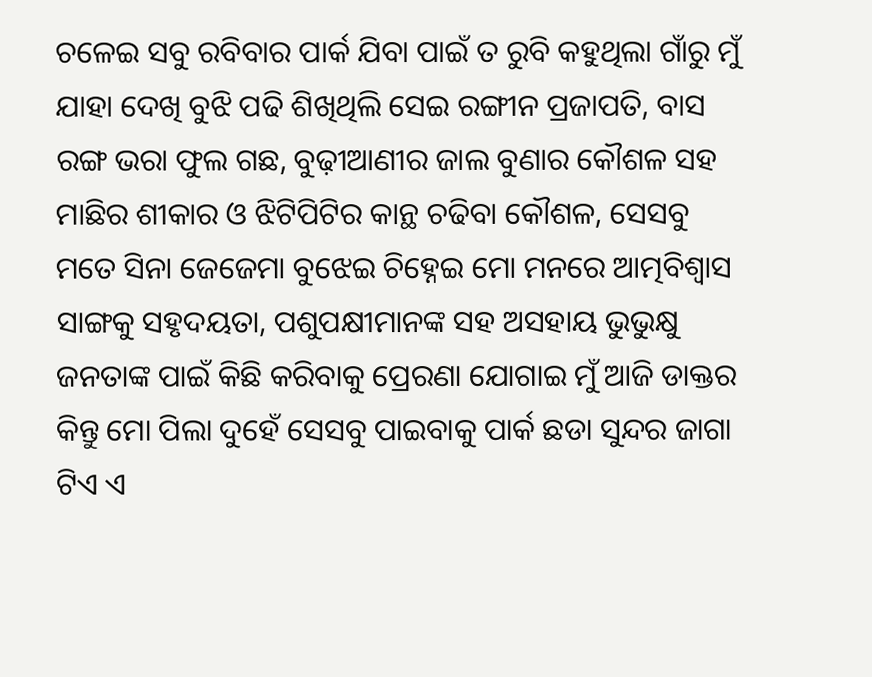ଚଳେଇ ସବୁ ରବିବାର ପାର୍କ ଯିବା ପାଇଁ ତ ରୁବି କହୁଥିଲା ଗାଁରୁ ମୁଁ ଯାହା ଦେଖି ବୁଝି ପଢି ଶିଖିଥିଲି ସେଇ ରଙ୍ଗୀନ ପ୍ରଜାପତି, ବାସ ରଙ୍ଗ ଭରା ଫୁଲ ଗଛ, ବୁଢ଼ୀଆଣୀର ଜାଲ ବୁଣାର କୌଶଳ ସହ ମାଛିର ଶୀକାର ଓ ଝିଟିପିଟିର କାନ୍ଥ ଚଢିବା କୌଶଳ, ସେସବୁ ମତେ ସିନା ଜେଜେମା ବୁଝେଇ ଚିହ୍ନେଇ ମୋ ମନରେ ଆତ୍ମବିଶ୍ୱାସ ସାଙ୍ଗକୁ ସହୃଦୟତା, ପଶୁପକ୍ଷୀମାନଙ୍କ ସହ ଅସହାୟ ଭୁଭୁକ୍ଷୁ ଜନତାଙ୍କ ପାଇଁ କିଛି କରିବାକୁ ପ୍ରେରଣା ଯୋଗାଇ ମୁଁ ଆଜି ଡାକ୍ତର କିନ୍ତୁ ମୋ ପିଲା ଦୁହେଁ ସେସବୁ ପାଇବାକୁ ପାର୍କ ଛଡା ସୁନ୍ଦର ଜାଗା ଟିଏ ଏ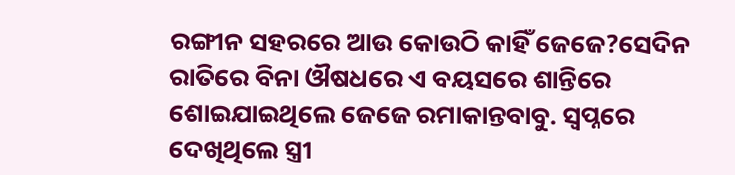ରଙ୍ଗୀନ ସହରରେ ଆଉ କୋଉଠି କାହିଁ ଜେଜେ?ସେଦିନ ରାତିରେ ବିନା ଔଷଧରେ ଏ ବୟସରେ ଶାନ୍ତିରେ ଶୋଇଯାଇଥିଲେ ଜେଜେ ରମାକାନ୍ତବାବୁ. ସ୍ବପ୍ନରେ ଦେଖିଥିଲେ ସ୍ତ୍ରୀ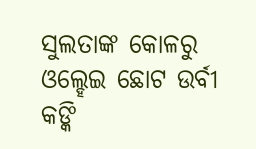ସୁଲତାଙ୍କ କୋଳରୁ ଓଲ୍ହେଇ ଛୋଟ ଉର୍ବୀ କଙ୍କି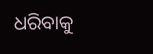ଧରିବାକୁ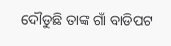ଦୌଡୁଛି ତାଙ୍କ ଗାଁ ବାଡିପଟ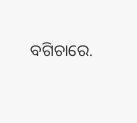ବଗିଚାରେ.